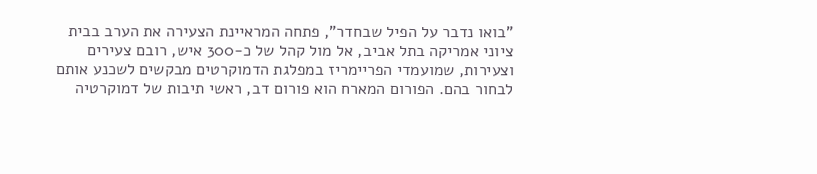"בואו נדבר על הפיל שבחדר", פתחה המראיינת הצעירה את הערב בבית ציוני אמריקה בתל אביב, אל מול קהל של כ-300 איש, רובם צעירים וצעירות, שמועמדי הפריימריז במפלגת הדמוקרטים מבקשים לשכנע אותם לבחור בהם. הפורום המארח הוא פורום דב, ראשי תיבות של דמוקרטיה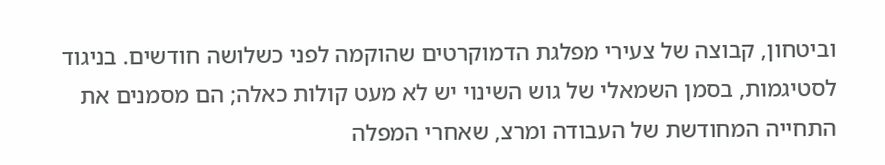וביטחון, קבוצה של צעירי מפלגת הדמוקרטים שהוקמה לפני כשלושה חודשים. בניגוד לסטיגמות, בסמן השמאלי של גוש השינוי יש לא מעט קולות כאלה; הם מסמנים את התחייה המחודשת של העבודה ומרצ, שאחרי המפלה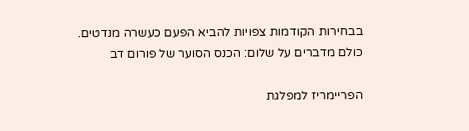בבחירות הקודמות צפויות להביא הפעם כעשרה מנדטים.
כולם מדברים על שלום: הכנס הסוער של פורום דב

הפריימריז למפלגת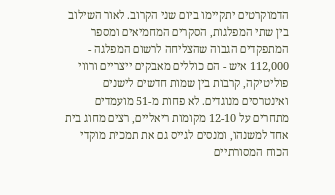הדמוקרטים יתקיימו ביום שני הקרוב. לאור השילוב בין שתי המפלגות, הסקרים המחמיאים ומספר המתפקדים הגבוה שהצליחה לרשום המפלגה - 112,000 איש - הם כוללים מאבקים ייצריים ורווי פוליטיקה, קרבות בין שמות חדשים לישנים ואינטרסים מנוגדים. לא פחות מ-51 מועמדים מתחרים על 12-10 מקומות ריאליים, רצים מחוג בית אחד למשנהו, ומנסים לגייס גם את תמכית מוקדי הכוח המסורתיים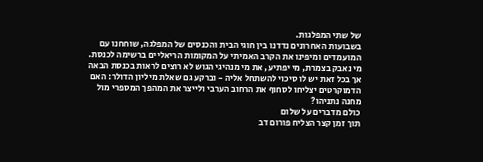של שתי המפלגות.
בשבועות האחרונים נדדנו בין חוגי הבית והכנסים של המפלגה, שוחחנו עם המועמדים ומיפינו את הקרב האמיתי על המקומות הריאליים ברשימה לכנסת. מי נאבק בצמרת, מי יפתיע, את מי מנהיגי הגוש לא רוצים לראות בכנסת הבאה אך בכל זאת יש לו סיכוי להשתחל אליה - וברקע גם שאלת מיליון הדולר: האם הדמוקרטים יצליחו לסחוף את הרחוב הערבי ולייצר את המהפך המספרי מול מחנה נתניהו?
כולם מדברים על שלום
תוך זמן קצר הצליח פורום דב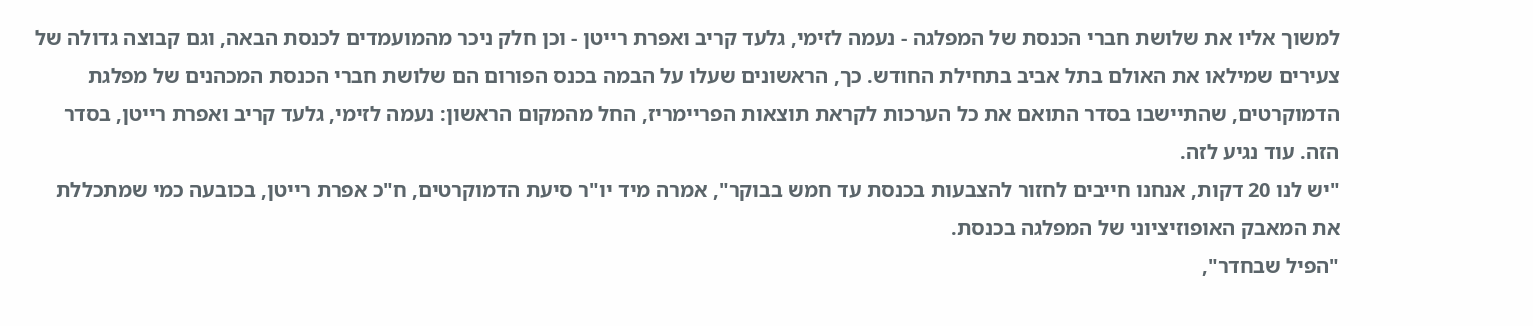למשוך אליו את שלושת חברי הכנסת של המפלגה - נעמה לזימי, גלעד קריב ואפרת רייטן - וכן חלק ניכר מהמועמדים לכנסת הבאה, וגם קבוצה גדולה של צעירים שמילאו את האולם בתל אביב בתחילת החודש. כך, הראשונים שעלו על הבמה בכנס הפורום הם שלושת חברי הכנסת המכהנים של מפלגת הדמוקרטים, שהתיישבו בסדר התואם את כל הערכות לקראת תוצאות הפריימריז, החל מהמקום הראשון: נעמה לזימי, גלעד קריב ואפרת רייטן, בסדר הזה. עוד נגיע לזה.
"יש לנו 20 דקות, אנחנו חייבים לחזור להצבעות בכנסת עד חמש בבוקר", אמרה מיד יו"ר סיעת הדמוקרטים, ח"כ אפרת רייטן, בכובעה כמי שמתכללת את המאבק האופוזיציוני של המפלגה בכנסת.
"הפיל שבחדר",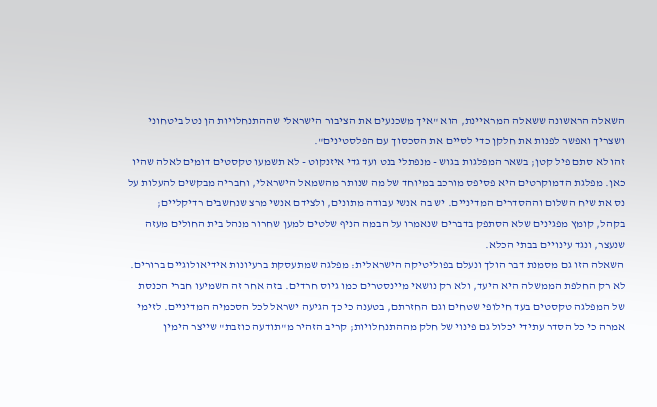השאלה הראשונה ששאלה המראיינת, הוא "איך משכנעים את הציבור הישראלי שההתנחלויות הן נטל ביטחוני ושצריך ואפשר לפנות את חלקן כדי לסיים את הסכסוך עם הפלסטינים".
זהו לא סתם פיל קטן; בשאר המפלגות בגוש - מנפתלי בנט ועד גדי איזנקוט - לא תשמעו טקסטים דומים לאלה שהיו כאן. מפלגת הדמוקרטים היא פסיפס מורכב במיוחד של מה שנותר מהשמאל הישראלי, וחבריה מבקשים להעלות על נס את שיח השלום וההסדרים המדיניים. יש בה אנשי עבודה מתונים, ולצידם אנשי מרצ שנחשבים רדיקליים; בקהל, קומץ מפגינים שלא הסתפק בדברים שנאמרו על הבמה הניף שלטים למען שחרור מנהל בית החולים מעזה שנעצר, ונגד עינויים בבתי הכלא.
השאלה הזו גם מסמנת דבר הולך ונעלם בפוליטיקה הישראלית: מפלגה שמתעסקת ברעיונות אידיאולוגיים ברורים. לא רק החלפת הממשלה היא היעד, ולא רק נושאי מיינסטרים כמו גיוס חרדים. בזה אחר זה השמיעו חברי הכנסת של המפלגה טקסטים בעד חילופי שטחים וגם החזרתם, בטענה כי כך הגיעה ישראל לכל הסכמיה המדיניים. לזימי אמרה כי כל הסדר עתידי יכלול גם פינוי של חלק מההתנחלויות; קריב הזהיר מ"תודעה כוזבת" שייצר הימין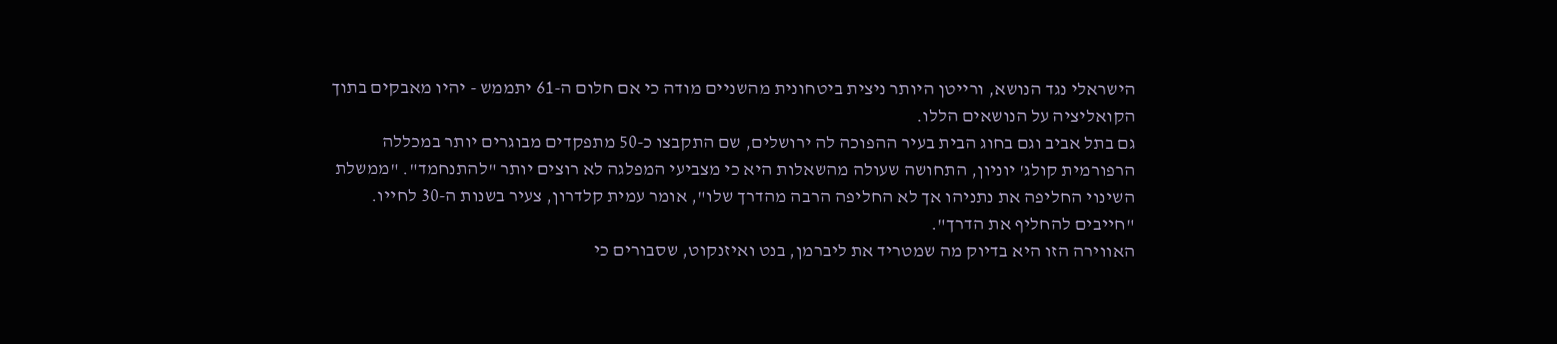הישראלי נגד הנושא, ורייטן היותר ניצית ביטחונית מהשניים מודה כי אם חלום ה-61 יתממש - יהיו מאבקים בתוך הקואליציה על הנושאים הללו.
גם בתל אביב וגם בחוג הבית בעיר ההפוכה לה ירושלים, שם התקבצו כ-50 מתפקדים מבוגרים יותר במכללה הרפורמית קולג' יוניון, התחושה שעולה מהשאלות היא כי מצביעי המפלגה לא רוצים יותר "להתנחמד". "ממשלת השינוי החליפה את נתניהו אך לא החליפה הרבה מהדרך שלו", אומר עמית קלדרון, צעיר בשנות ה-30 לחייו. "חייבים להחליף את הדרך".
האווירה הזו היא בדיוק מה שמטריד את ליברמן, בנט ואיזנקוט, שסבורים כי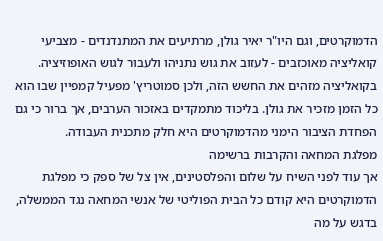הדמוקרטים, וגם היו"ר יאיר גולן, מרתיעים את המתנדנדים - מצביעי קואליציה מאוכזבים - לעזוב את גוש נתניהו ולעבור לגוש האופוזיציה. בקואליציה מזהים את החשש הזה, ולכן סמוטריץ' מפעיל קמפיין שבו הוא כל הזמן מזכיר את גולן. בליכוד מתמקדים באזכור הערבים, אך ברור כי גם הפחדת הציבור הימני מהדמוקרטים היא חלק מתכנית העבודה.
מפלגת המחאה והקרבות ברשימה
אך עוד לפני השיח על שלום והפלסטינים, אין צל של ספק כי מפלגת הדמוקרטים היא קודם כל הבית הפוליטי של אנשי המחאה נגד הממשלה, בדגש על מה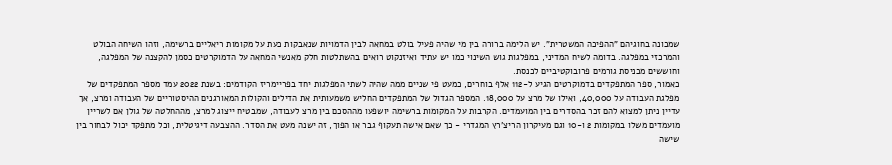שמכונה בחוגיהם "ההפיכה המשטרית". יש הלימה ברורה בין מי שהיה פעיל בולט במחאה לבין הדמויות שנאבקות כעת על מקומות ריאליים ברשימה, וזהו השיחה הבולט והמרכזי במפלגה. בדומה לשיח המדיני, במפלגות גוש השינוי כמו יש עתיד ואיזנקוט רואים בהשתלטות חלק מאנשי המחאה על הדמוקרטים כסמן להקצנה של המפלגה, וחוששים מכניסת גורמים פרובוקטיביים לכנסת.
כאמור, ספר המתפקדים בדמוקרטים הגיע ל-112 אלף בוחרים, כמעט פי שניים ממה שהיה לשתי המפלגות יחד בפריימריז הקודמים: בשנת 2022 עמד מספר המתפקדים של מפלגת העבודה על 40,000, ואילו של מרצ על 18,000. המספר הגדול של המתפקדים החליש משמעותית את הדילים והקולות המאורגנים ההיסטוריים של העבודה ומרצ, אך עדיין ניתן למצוא להם זכר בהסדרים בין המועמדים. הקרבות על המקומות ברשימה יושפעו מההסכם בין מרצ לעבודה, שמבטיח ייצוג למרצ, מההחלטה של גולן אם לשריין מועמדים משלו במקומות 2 ו-10 וגם מעיקרון הריצ'רץ המגדרי - כך שאם אישה תעקוף גבר או הפוך, זה ישנה מעט את הסדר. ההצבעה דיגיטלית, וכל מתפקד יכול לבחור בין שישה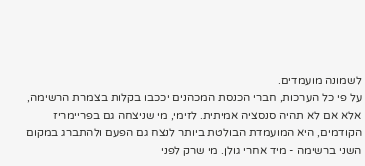לשמונה מועמדים.
על פי כל הערכות, חברי הכנסת המכהנים יככבו בקלות בצמרת הרשימה, אלא אם לא תהיה סנסציה אמיתית. לזימי, מי שניצחה גם בפריימריז הקודמים, היא המועמדת הבולטת ביותר לנצח גם הפעם ולהתברג במקום השני ברשימה - מיד אחרי גולן. מי שרק לפני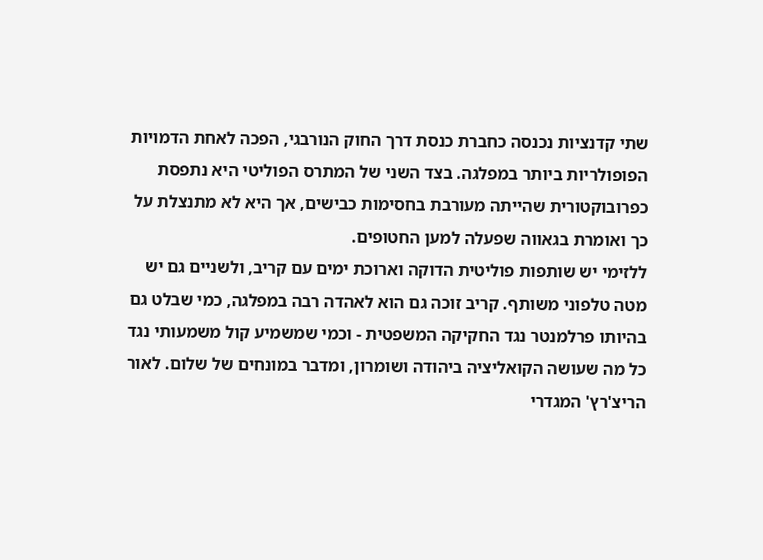שתי קדנציות נכנסה כחברת כנסת דרך החוק הנורבגי, הפכה לאחת הדמויות הפופולריות ביותר במפלגה. בצד השני של המתרס הפוליטי היא נתפסת כפרובוקטורית שהייתה מעורבת בחסימות כבישים, אך היא לא מתנצלת על כך ואומרת בגאווה שפעלה למען החטופים.
ללזימי יש שותפות פוליטית הדוקה וארוכת ימים עם קריב, ולשניים גם יש מטה טלפוני משותף. קריב זוכה גם הוא לאהדה רבה במפלגה, כמי שבלט גם בהיותו פרלמנטר נגד החקיקה המשפטית - וכמי שמשמיע קול משמעותי נגד כל מה שעושה הקואליציה ביהודה ושומרון, ומדבר במונחים של שלום. לאור הריצ'רץ' המגדרי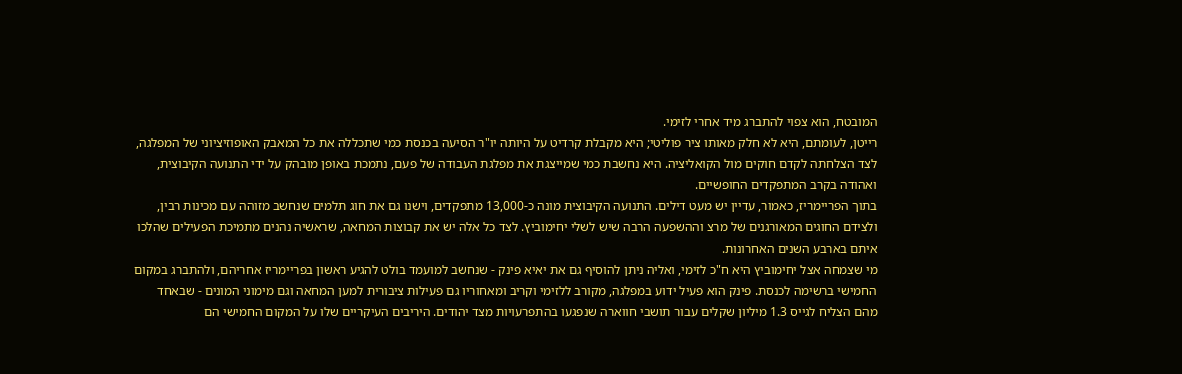המובטח, הוא צפוי להתברג מיד אחרי לזימי.
רייטן, לעומתם, היא לא חלק מאותו ציר פוליטי; היא מקבלת קרדיט על היותה יו"ר הסיעה בכנסת כמי שתכללה את כל המאבק האופוזיציוני של המפלגה, לצד הצלחתה לקדם חוקים מול הקואליציה. היא נחשבת כמי שמייצגת את מפלגת העבודה של פעם, נתמכת באופן מובהק על ידי התנועה הקיבוצית, ואהודה בקרב המתפקדים החופשיים.
בתוך הפריימריז, כאמור, עדיין יש מעט דילים. התנועה הקיבוצית מונה כ-13,000 מתפקדים, וישנו גם את חוג תלמים שנחשב מזוהה עם מכינות רבין, ולצידם החוגים המאורגנים של מרצ וההשפעה הרבה שיש לשלי יחימוביץ. לצד כל אלה יש את קבוצות המחאה, שראשיה נהנים מתמיכת הפעילים שהלכו איתם בארבע השנים האחרונות.
מי שצמחה אצל יחימוביץ היא ח"כ לזימי, ואליה ניתן להוסיף גם את יאיא פינק - שנחשב למועמד בולט להגיע ראשון בפריימריז אחריהם, ולהתברג במקום החמישי ברשימה לכנסת. פינק הוא פעיל ידוע במפלגה, מקורב ללזימי וקריב ומאחוריו גם פעילות ציבורית למען המחאה וגם מימוני המונים - שבאחד מהם הצליח לגייס 1.3 מיליון שקלים עבור תושבי חווארה שנפגעו בהתפרעויות מצד יהודים. היריבים העיקריים שלו על המקום החמישי הם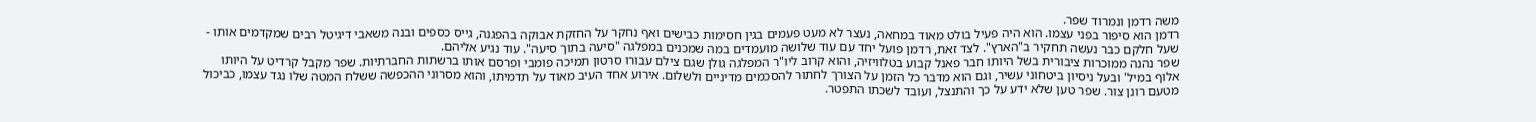משה רדמן ונמרוד שפר.
רדמן הוא סיפור בפני עצמו. הוא היה פעיל בולט מאוד במחאה, נעצר לא מעט פעמים בגין חסימות כבישים ואף נחקר על החזקת אבוקה בהפגנה, גייס כספים ובנה משאבי דיגיטל רבים שמקדמים אותו - שעל חלקם כבר נעשה תחקיר ב"הארץ". לצד זאת, רדמן פועל יחד עם עוד שלושה מועמדים במה שמכנים במפלגה "סיעה בתוך סיעה". עוד נגיע אליהם.
שפר נהנה ממוכרות ציבורית בשל היותו חבר פאנל קבוע בטלוויזיה, והוא קרוב ליו"ר המפלגה גולן שגם צילם עבורו סרטון תמיכה פומבי ופרסם אותו ברשתות החברתיות. שפר מקבל קרדיט על היותו אלוף במיל' ובעל ניסיון ביטחוני עשיר, וגם הוא מדבר כל הזמן על הצורך לחתור להסכמים מדיניים ולשלום. אירוע אחד העיב מאוד על תדמיתו, והוא מסרוני ההכפשה ששלח המטה שלו נגד עצמו, כביכול מטעם רונן צור. שפר טען שלא ידע על כך והתנצל, ועובד לשכתו התפטר.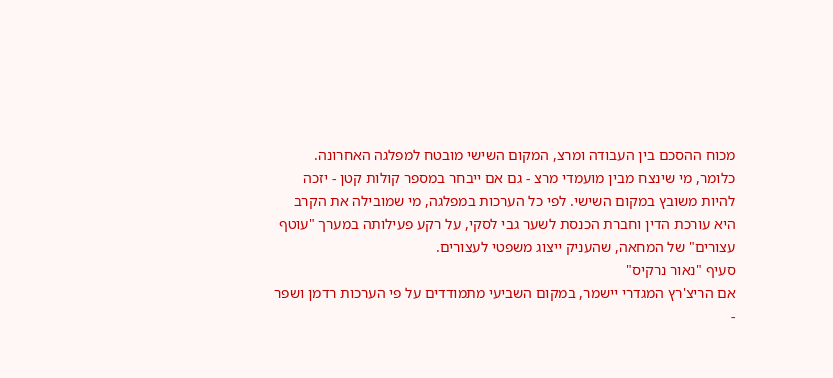מכוח ההסכם בין העבודה ומרצ, המקום השישי מובטח למפלגה האחרונה. כלומר, מי שינצח מבין מועמדי מרצ - גם אם ייבחר במספר קולות קטן - יזכה להיות משובץ במקום השישי. לפי כל הערכות במפלגה, מי שמובילה את הקרב היא עורכת הדין וחברת הכנסת לשער גבי לסקי, על רקע פעילותה במערך "עוטף עצורים" של המחאה, שהעניק ייצוג משפטי לעצורים.
סעיף "נאור נרקיס"
אם הריצ'רץ המגדרי יישמר, במקום השביעי מתמודדים על פי הערכות רדמן ושפר -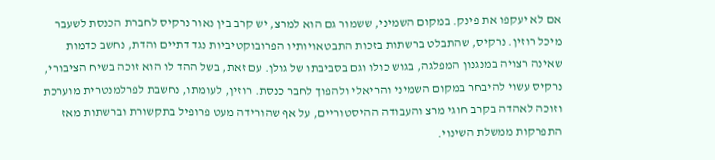אם לא יעקפו את פינק. במקום השמיני, ששמור גם הוא למרצ, יש קרב בין נאור נרקיס לחברת הכנסת לשעבר מיכל רוזין. נרקיס, שהתבלט ברשתות בזכות התבטאויותיו הפרובוקטיביות נגד דתיים והדת, נחשב כדמות שאינה רצויה במנגנון המפלגה, בגוש כולו וגם בסביבתו של גולן. עם זאת, בשל ההד לו הוא זוכה בשיח הציבורי, נרקיס עשוי להיבחר במקום השמיני והריאלי ולהפוך לחבר כנסת. רוזין, לעומתו, נחשבת לפרלמנטרית מוערכת וזוכה לאהדה בקרב חוגי מרצ והעבודה ההיסטוריים, על אף שהורידה מעט פרופיל בתקשורת וברשתות מאז התפרקות ממשלת השינוי.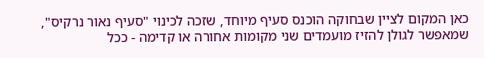כאן המקום לציין שבחוקה הוכנס סעיף מיוחד, שזכה לכינוי "סעיף נאור נרקיס", שמאפשר לגולן להזיז מועמדים שני מקומות אחורה או קדימה - ככל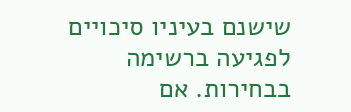שישנם בעיניו סיכויים לפגיעה ברשימה בבחירות. אם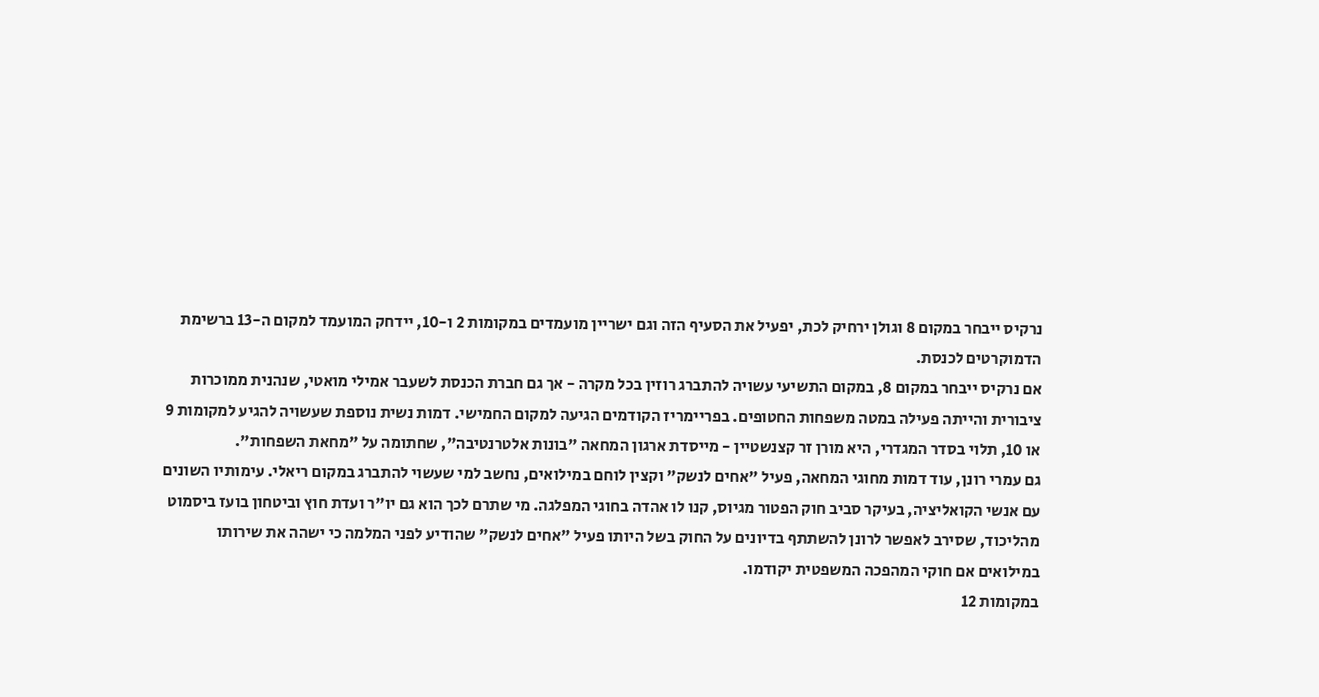נרקיס ייבחר במקום 8 וגולן ירחיק לכת, יפעיל את הסעיף הזה וגם ישריין מועמדים במקומות 2 ו-10, יידחק המועמד למקום ה-13 ברשימת הדמוקרטים לכנסת.
אם נרקיס ייבחר במקום 8, במקום התשיעי עשויה להתברג רוזין בכל מקרה - אך גם חברת הכנסת לשעבר אמילי מואטי, שנהנית ממוכרות ציבורית והייתה פעילה במטה משפחות החטופים. בפריימריז הקודמים הגיעה למקום החמישי. דמות נשית נוספת שעשויה להגיע למקומות 9 או 10, תלוי בסדר המגדרי, היא מורן זר קצנשטיין - מייסדת ארגון המחאה "בונות אלטרנטיבה", שחתומה על "מחאת השפחות".
גם עמרי רונן, עוד דמות מחוגי המחאה, פעיל "אחים לנשק" וקצין לוחם במילואים, נחשב למי שעשוי להתברג במקום ריאלי. עימותיו השונים עם אנשי הקואליציה, בעיקר סביב חוק הפטור מגיוס, קנו לו אהדה בחוגי המפלגה. מי שתרם לכך הוא גם יו"ר ועדת חוץ וביטחון בועז ביסמוט מהליכוד, שסירב לאפשר לרונן להשתתף בדיונים על החוק בשל היותו פעיל "אחים לנשק" שהודיע לפני המלמה כי ישהה את שירותו במילואים אם חוקי המהפכה המשפטית יקודמו.
במקומות 12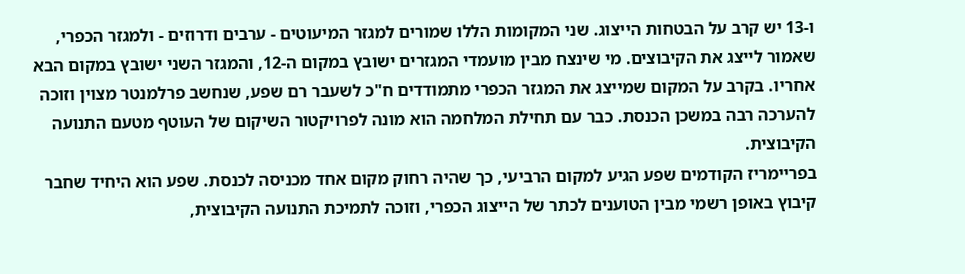ו-13 יש קרב על הבטחות הייצוג. שני המקומות הללו שמורים למגזר המיעוטים - ערבים ודרוזים - ולמגזר הכפרי, שאמור לייצג את הקיבוצים. מי שינצח מבין מועמדי המגזרים ישובץ במקום ה-12, והמגזר השני ישובץ במקום הבא אחריו. בקרב על המקום שמייצג את המגזר הכפרי מתמודדים ח"כ לשעבר רם שפע, שנחשב פרלמנטר מצוין וזוכה להערכה רבה במשכן הכנסת. כבר עם תחילת המלחמה הוא מונה לפרויקטור השיקום של העוטף מטעם התנועה הקיבוצית.
בפריימריז הקודמים שפע הגיע למקום הרביעי, כך שהיה רחוק מקום אחד מכניסה לכנסת. שפע הוא היחיד שחבר קיבוץ באופן רשמי מבין הטוענים לכתר של הייצוג הכפרי, וזוכה לתמיכת התנועה הקיבוצית,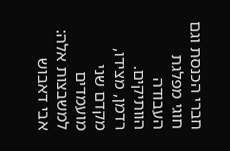חברי הכנסת וגם חוגי מפלגת העבודה הוותיקים.
רדמן, מצידו, מקדם שני מועמדים למשבצות אלה: אבי דאבוש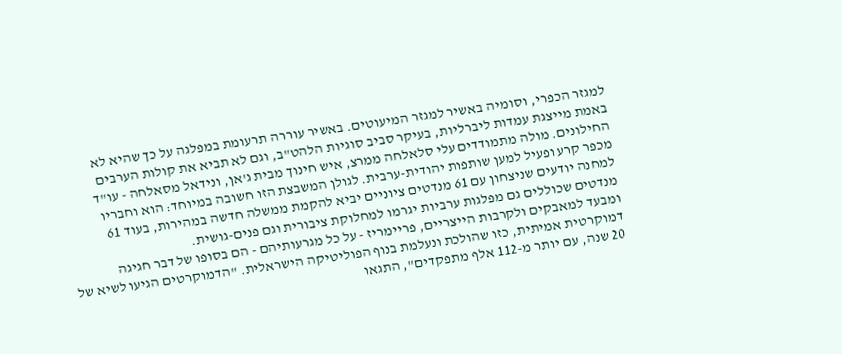למגזר הכפרי, וסומיה באשיר למגזר המיעוטים. באשיר עוררה תרעומת במפלגה על כך שהיא לא באמת מייצגת עמדות ליברליות, בעיקר סביב סוגיות הלהט"ב, וגם לא תביא את קולות הערבים החילונים. מולה מתמודדים עלי סלאלחה ממרצ, איש חינוך מבית ג'אן, ונידאל מסאלחה - עו"ד מכפר קרע ופעיל למען שותפות יהודית-ערבית. לגולן המשבצת הזו חשובה במיוחד: הוא וחבריו למחנה יודעים שניצחון עם 61 מנדטים ציוניים יביא להקמת ממשלה חדשה במהירות, בעוד 61 מנדטים שכוללים גם מפלגות ערביות יגרמו למחלוקת ציבורית וגם פנים-גושית.
ומבעד למאבקים ולקרבות הייצריים, פריימריז - על כל מגרעותיהם - הם בסופו של דבר חגיגה דמוקרטית אמיתית, כזו שהולכת ונעלמת בנוף הפוליטיקה הישראלית. "הדמוקרטים הגיעו לשיא של 20 שנה, עם יותר מ-112 אלף מתפקדים", התגאו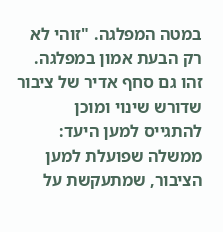במטה המפלגה. "זוהי לא רק הבעת אמון במפלגה. זהו גם סחף אדיר של ציבור שדורש שינוי ומוכן להתגייס למען היעד: ממשלה שפועלת למען הציבור, שמתעקשת על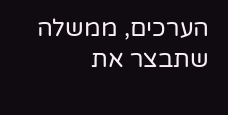הערכים, ממשלה שתבצר את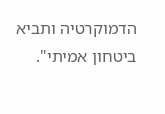הדמוקרטיה ותביא ביטחון אמיתי".